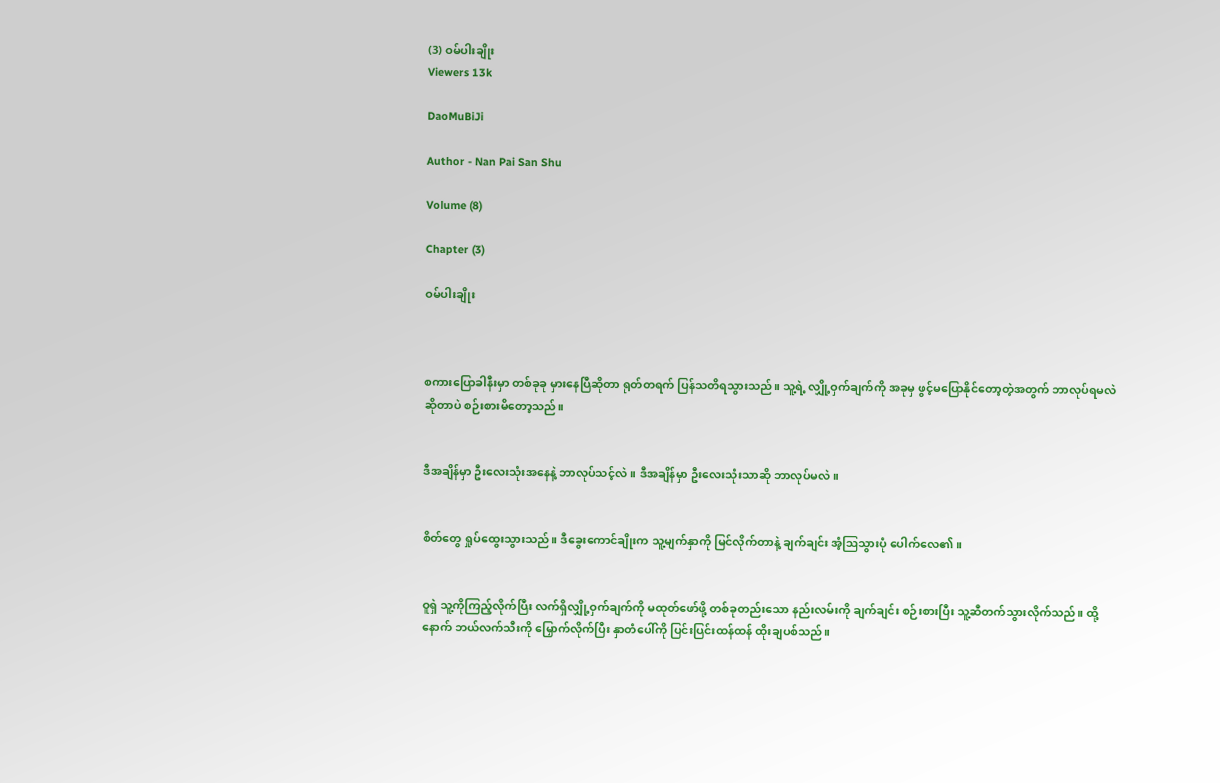(3) ဝမ်ပါးချိုး
Viewers 13k

DaoMuBiJi

Author - Nan Pai San Shu

Volume (8)

Chapter (3)

ဝမ်ပါးချိုး



စကားပြောခါနီးမှာ တစ်ခုခု မှားနေပြီဆိုတာ ရုတ်တရက် ပြန်သတိရသွားသည်။ သူ့ရဲ့ လျှို့ဝှက်ချက်ကို အခုမှ ဖွင့်မပြောနိုင်တော့တဲ့အတွက် ဘာလုပ်ရမလဲ ဆိုတာပဲ စဉ်းစားမိတော့သည်။


ဒီအချိန်မှာ ဦးလေးသုံးအနေနဲ့ ဘာလုပ်သင့်လဲ။ ဒီအချိန်မှာ ဦးလေးသုံးသာဆို ဘာလုပ်မလဲ။


စိတ်တွေ ရှုပ်ထွေးသွားသည်။ ဒီခွေးကောင်ချိုးက သူ့မျက်နှာကို မြင်လိုက်တာနဲ့ ချက်ချင်း အံ့ဩသွားပုံ ပေါက်လေ၏။


ဝူရှဲ သူ့ကိုကြည့်လိုက်ပြီး လက်ရှိလျှို့ဝှက်ချက်ကို မထုတ်ဖော်ဖို့ တစ်ခုတည်းသော နည်းလမ်းကို ချက်ချင်း စဉ်းစားပြီး သူ့ဆီတက်သွားလိုက်သည်။ ထို့နောက် ဘယ်လက်သီးကို မြှောက်လိုက်ပြီး နှာတံပေါ်ကို ပြင်းပြင်းထန်ထန် ထိုးချပစ်သည်။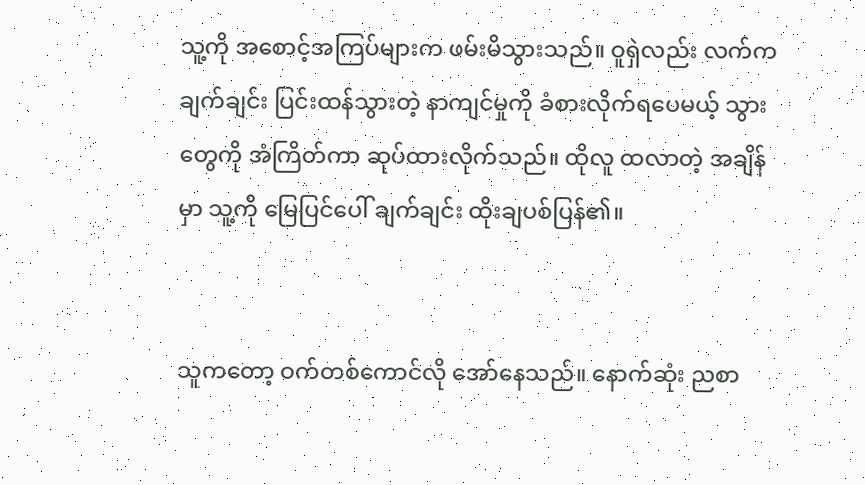သူ့ကို အစောင့်အကြပ်များက ဖမ်းမိသွားသည်။ ဝူရှဲလည်း လက်က ချက်ချင်း ပြင်းထန်သွားတဲ့ နာကျင်မှုကို ခံစားလိုက်ရပေမယ့် သွားတွေကို အံကြိတ်ကာ ဆုပ်ထားလိုက်သည်။ ထိုလူ ထလာတဲ့ အချိန်မှာ သူ့ကို မြေပြင်ပေါ် ချက်ချင်း ထိုးချပစ်ပြန်၏။


သူကတော့ ဝက်တစ်ကောင်လို အော်နေသည်။ နောက်ဆုံး ညစာ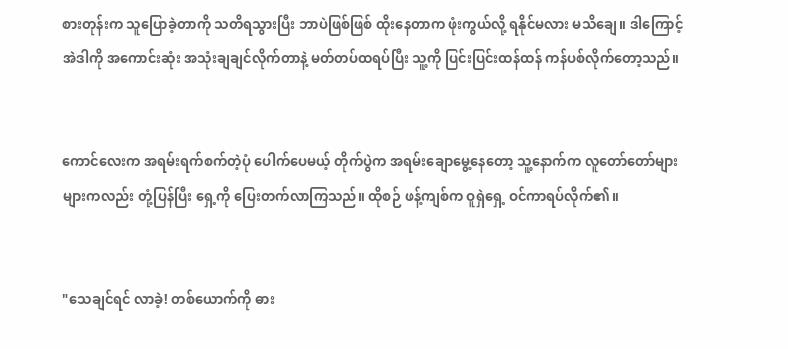စားတုန်းက သူပြောခဲ့တာကို သတိရသွားပြီး ဘာပဲဖြစ်ဖြစ် ထိုးနေတာက ဖုံးကွယ်လို့ ရနိုင်မလား မသိချေ။ ဒါကြောင့် အဲဒါကို အကောင်းဆုံး အသုံးချချင်လိုက်တာနဲ့ မတ်တပ်ထရပ်ပြီး သူ့ကို ပြင်းပြင်းထန်ထန် ကန်ပစ်လိုက်တော့သည်။


ကောင်လေးက အရမ်းရက်စက်တဲ့ပုံ ပေါက်ပေမယ့် တိုက်ပွဲက အရမ်းချောမွေ့နေတော့ သူ့နောက်က လူတော်တော်များများကလည်း တုံ့ပြန်ပြီး ရှေ့ကို ပြေးတက်လာကြသည်။ ထိုစဉ် ဖန့်ကျစ်က ဝူရှဲရှေ့ ဝင်ကာရပ်လိုက်၏။


"သေချင်ရင် လာခဲ့! တစ်ယောက်ကို ဓား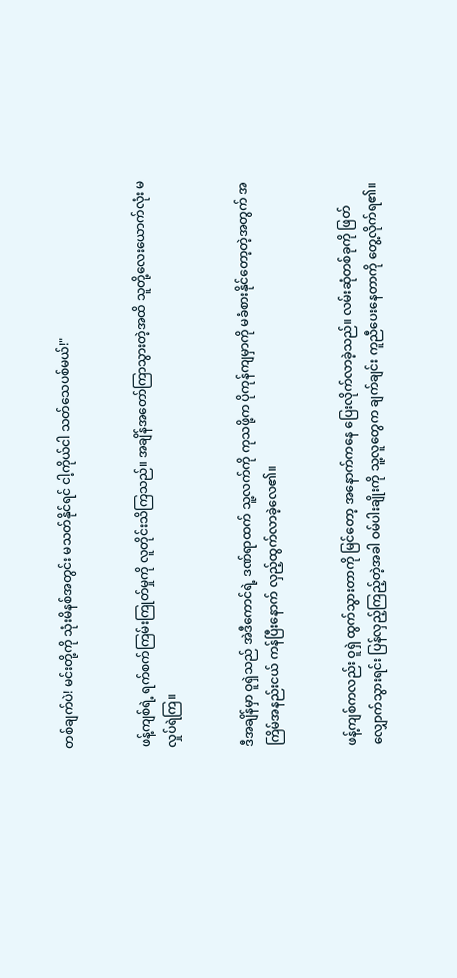တစ်ချက်ပဲ! မင်းတို့ကို သုံးမိနစ်အတွင်း မသတ်နိုင်ရင် ငါ့ကိုယ်ငါ သတ်သေပစ်မယ်!"


ဖန့်ကျစ်ရဲ့ ရက်စက်ကြမ်းကြုတ်မှုကို လူတိုင်းသိကြသည်။ အချိန်အတော်ကြာသွားတဲ့အထိ သူတို့လေးယောက်လုံး မလှုပ်ရဲကြ။


ဒီအချိန်မှာ ဝူရှဲသည် အဲဒီကောင်ရဲ့ ဒဏ်ရာထက် သူ့လက်ကို ကုသဖို့က ပိုကုန်ကျမှာကို မခံစားနိုင်တော့တဲ့အတွက် အကြိမ်အနည်းငယ် ကန်ပြီးနောက် လှည့်ထွက်လာခဲ့လေ၏။


ဖန့်ကျစ်ကလည်း ဝူရှဲ ထွက်သွားတာကို မြင်တော့ အနောက်ကနေ ပြေးလိုက်လာခဲ့သည်။ လမ်းဆုံတစ်ခုကို ဖြတ်လျှောက်သွားရင်း ပြန်လှည့်ကြည့်တဲ့အခါ ဝမ်ပါးချိုးကို သူ့လူတွေက ချက်ချင်း ကူညီပေးနေတာကို တွေ့လိုက်ရ၏။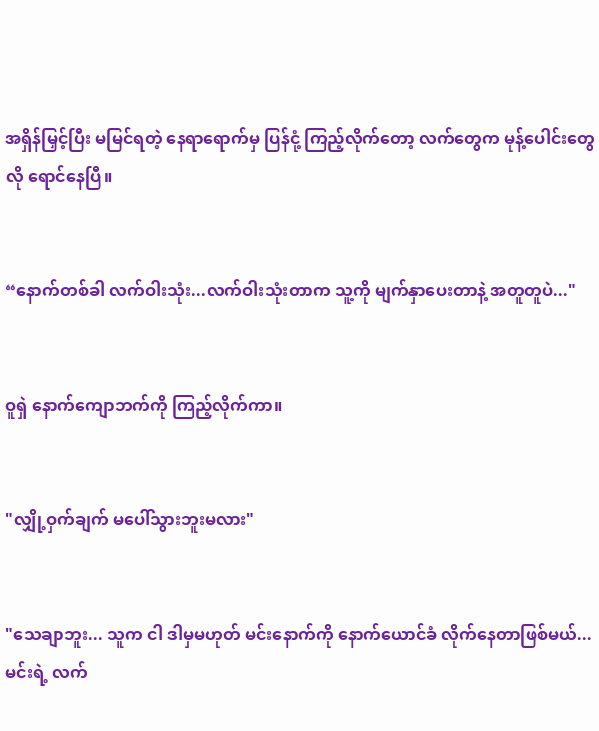အရှိန်မြှင့်ပြီး မမြင်ရတဲ့ နေရာရောက်မှ ပြန်ငုံ့ ကြည့်လိုက်တော့ လက်တွေက မုန့်ပေါင်းတွေလို ရောင်နေပြီ။


“နောက်တစ်ခါ လက်ဝါးသုံး...လက်ဝါးသုံးတာက သူ့ကို မျက်နှာပေးတာနဲ့ အတူတူပဲ..."


ဝူရှဲ နောက်ကျောဘက်ကို ကြည့်လိုက်ကာ။


"လျှို့ဝှက်ချက် မပေါ်သွားဘူးမလား"


"သေချာဘူး... သူက ငါ ဒါမှမဟုတ် မင်းနောက်ကို နောက်ယောင်ခံ လိုက်နေတာဖြစ်မယ်... မင်းရဲ့ လက်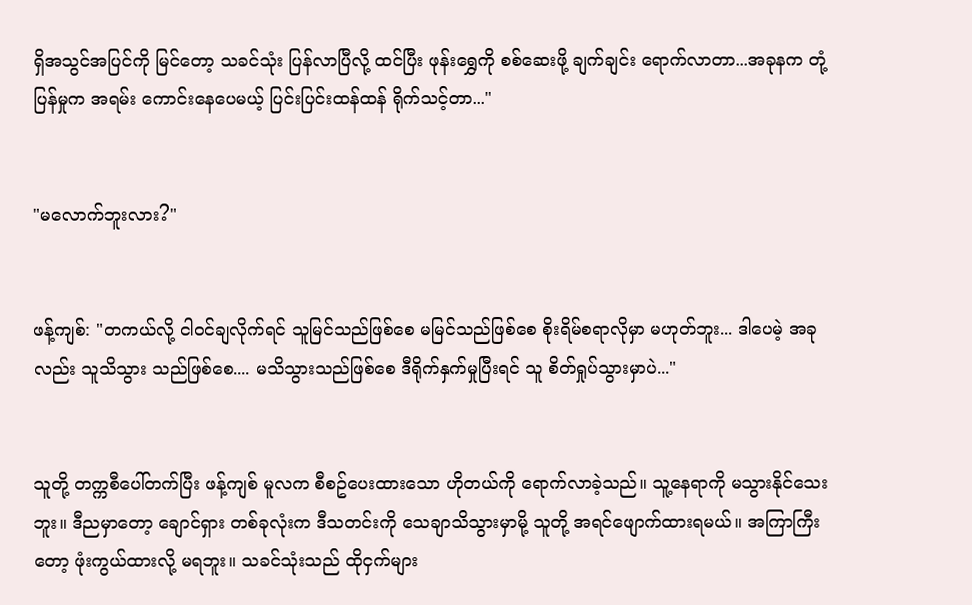ရှိအသွင်အပြင်ကို မြင်တော့ သခင်သုံး ပြန်လာပြီလို့ ထင်ပြီး ဖုန်းရွှေကို စစ်ဆေးဖို့ ချက်ချင်း ရောက်လာတာ...အခုနက တုံ့ပြန်မှုက အရမ်း ကောင်းနေပေမယ့် ပြင်းပြင်းထန်ထန် ရိုက်သင့်တာ..."


"မလောက်ဘူးလား?"


ဖန့်ကျစ်: "တကယ်လို့ ငါဝင်ချလိုက်ရင် သူမြင်သည်ဖြစ်စေ မမြင်သည်ဖြစ်စေ စိုးရိမ်စရာလိုမှာ မဟုတ်ဘူး... ဒါပေမဲ့ အခုလည်း သူသိသွား သည်ဖြစ်စေ.... မသိသွားသည်ဖြစ်စေ ဒီရိုက်နှက်မှုပြီးရင် သူ စိတ်ရှုပ်သွားမှာပဲ..."


သူတို့ တက္ကစီပေါ်တက်ပြီး ဖန့်ကျစ် မူလက စီစဥ်ပေးထားသော ဟိုတယ်ကို ရောက်လာခဲ့သည်။ သူ့နေရာကို မသွားနိုင်သေးဘူး။ ဒီညမှာတော့ ချောင်ရှား တစ်ခုလုံးက ဒီသတင်းကို သေချာသိသွားမှာမို့ သူတို့ အရင်ဖျောက်ထားရမယ်။ အကြာကြီးတော့ ဖုံးကွယ်ထားလို့ မရဘူး။ သခင်သုံးသည် ထိုငှက်များ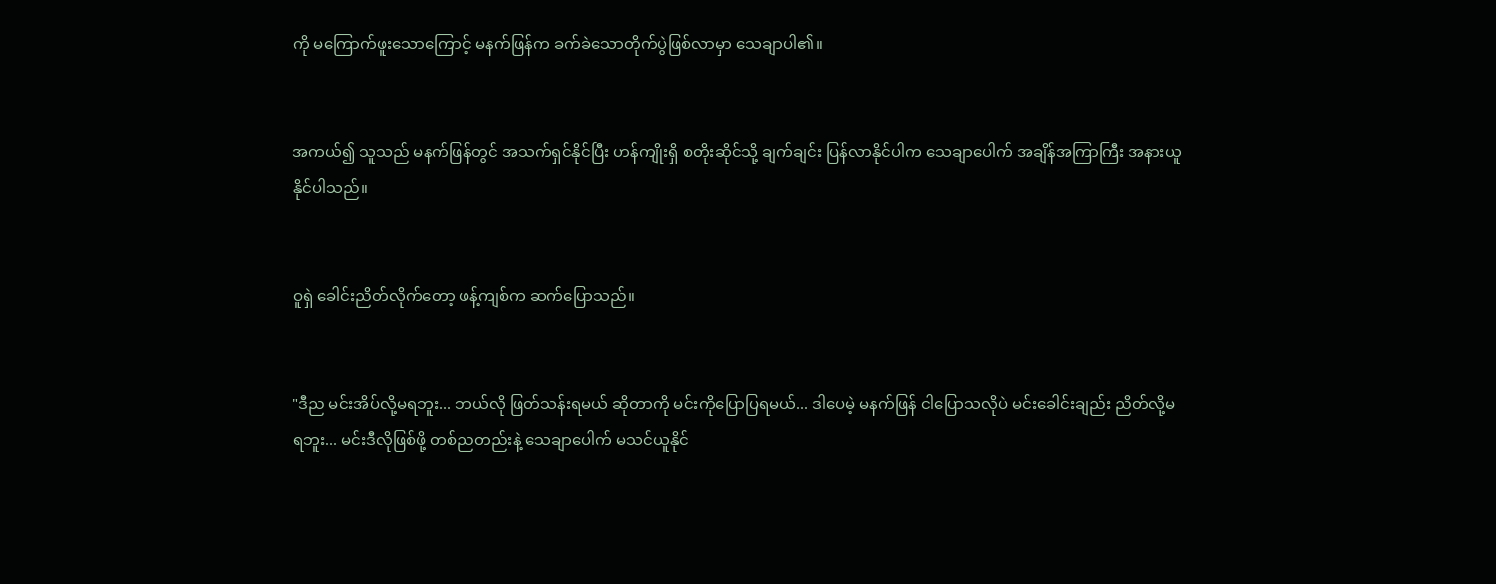ကို မကြောက်ဖူးသောကြောင့် မနက်ဖြန်က ခက်ခဲသောတိုက်ပွဲဖြစ်လာမှာ သေချာပါ၏။


အကယ်၍ သူသည် မနက်ဖြန်တွင် အသက်ရှင်နိုင်ပြီး ဟန်ကျိုးရှိ စတိုးဆိုင်သို့ ချက်ချင်း ပြန်လာနိုင်ပါက သေချာပေါက် အချိန်အကြာကြီး အနားယူနိုင်ပါသည်။


ဝူရှဲ ခေါင်းညိတ်လိုက်တော့ ဖန့်ကျစ်က ဆက်ပြောသည်။


"ဒီည မင်းအိပ်လို့မရဘူး... ဘယ်လို ဖြတ်သန်းရမယ် ဆိုတာကို မင်းကိုပြောပြရမယ်... ဒါပေမဲ့ မနက်ဖြန် ငါပြောသလိုပဲ မင်းခေါင်းချည်း ညိတ်လို့မရဘူး... မင်းဒီလိုဖြစ်ဖို့ တစ်ညတည်းနဲ့ သေချာပေါက် မသင်ယူနိုင်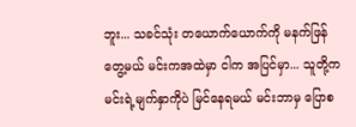ဘူး... သခင်သုံး တယောက်ယောက်ကို မနက်ဖြန်တွေ့မယ် မင်းကအထဲမှာ ငါက အပြင်မှာ... သူတို့က မင်းရဲ့မျက်နှာကိုပဲ မြင်နေရမယ် မင်းဘာမှ ပြောစ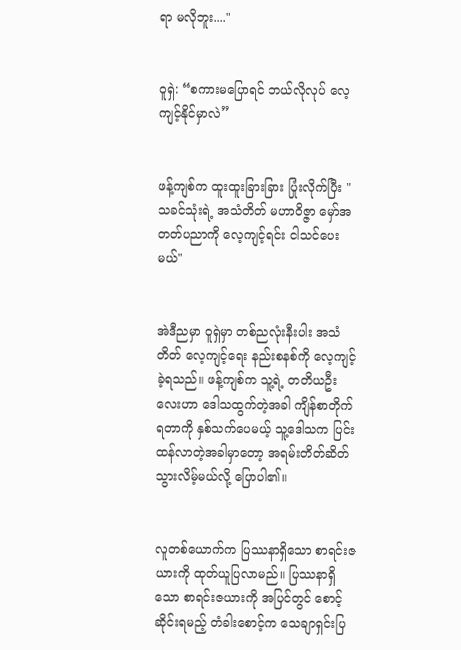ရာ မလိုဘူး...."


ဝူရှဲ: “စကားမပြောရင် ဘယ်လိုလုပ် လေ့ကျင့်နိုင်မှာလဲ”


ဖန့်ကျစ်က ထူးထူးခြားခြား ပြုံးလိုက်ပြီး "သခင်သုံးရဲ့ အသံတိတ် မဟာဝိဇ္ဇာ မှော်အတတ်ပညာကို လေ့ကျင့်ရင်း ငါသင်ပေးမယ်"


အဲဒီညမှာ ဝူရှဲမှာ တစ်ညလုံးနီးပါး အသံတိတ် လေ့ကျင့်ရေး နည်းစနစ်ကို လေ့ကျင့်ခဲ့ရသည်။ ဖန့်ကျစ်က သူ့ရဲ့ တတိယဦးလေးဟာ ဒေါသထွက်တဲ့အခါ ကျိန်စာတိုက်ရတာကို နှစ်သက်ပေမယ့် သူ့ဒေါသက ပြင်းထန်လာတဲ့အခါမှာတော့ အရမ်းတိတ်ဆိတ် သွားလိမ့်မယ်လို့ ပြောပါ၏။


လူတစ်ယောက်က ပြဿနာရှိသော စာရင်းဇယားကို ထုတ်ယူပြလာမည်။ ပြဿနာရှိသော စာရင်းဇယားကို အပြင်တွင် စောင့်ဆိုင်းရမည့် တံခါးစောင့်က သေချာရှင်းပြ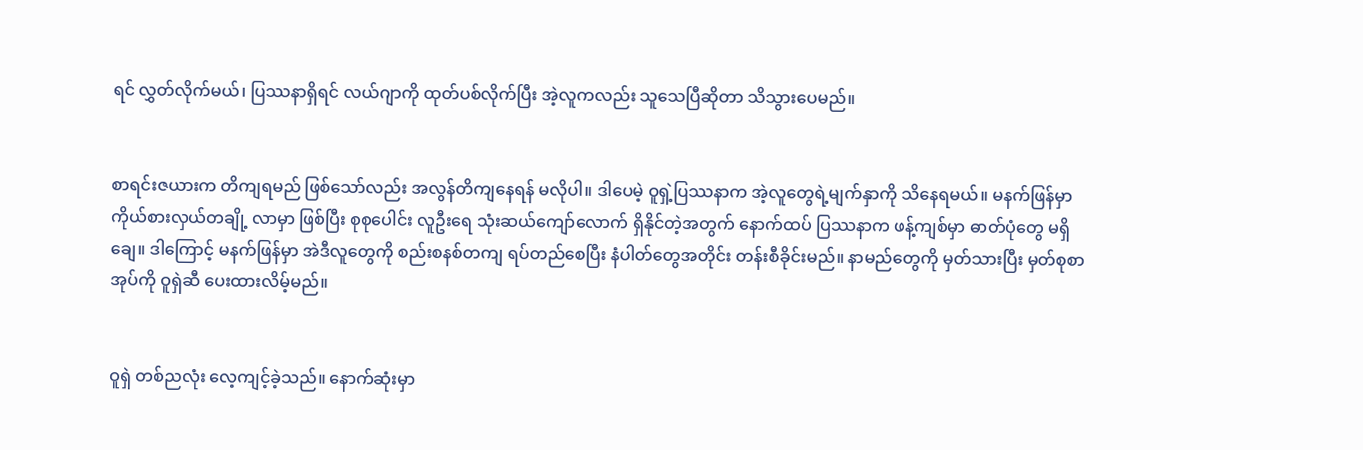ရင် လွှတ်လိုက်မယ်၊ ပြဿနာရှိရင် လယ်ဂျာကို ထုတ်ပစ်လိုက်ပြီး အဲ့လူကလည်း သူသေပြီဆိုတာ သိသွားပေမည်။


စာရင်းဇယားက တိကျရမည် ဖြစ်သော်လည်း အလွန်တိကျနေရန် မလိုပါ။ ဒါပေမဲ့ ဝူရှဲ့ပြဿနာက အဲ့လူတွေရဲ့မျက်နှာကို သိနေရမယ်။ မနက်ဖြန်မှာ ကိုယ်စားလှယ်တချို့ လာမှာ ဖြစ်ပြီး စုစုပေါင်း လူဦးရေ သုံးဆယ်ကျော်လောက် ရှိနိုင်တဲ့အတွက် နောက်ထပ် ပြဿနာက ဖန့်ကျစ်မှာ ဓာတ်ပုံတွေ မရှိချေ။ ဒါကြောင့် မနက်ဖြန်မှာ အဲဒီလူတွေကို စည်းစနစ်တကျ ရပ်တည်စေပြီး နံပါတ်တွေအတိုင်း တန်းစီခိုင်းမည်။ နာမည်တွေကို မှတ်သားပြီး မှတ်စုစာအုပ်ကို ဝူရှဲဆီ ပေးထားလိမ့်မည်။


ဝူရှဲ တစ်ညလုံး လေ့ကျင့်ခဲ့သည်။ နောက်ဆုံးမှာ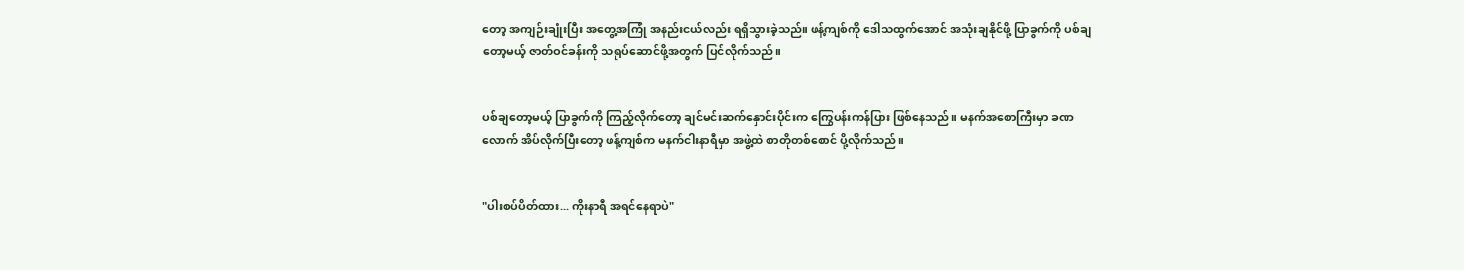တော့ အကျဉ်းချုံးပြီး အတွေ့အကြုံ အနည်းငယ်လည်း ရရှိသွားခဲ့သည်။ ဖန့်ကျစ်ကို ဒေါသထွက်အောင် အသုံးချနိုင်ဖို့ ပြာခွက်ကို ပစ်ချတော့မယ့် ဇာတ်ဝင်ခန်းကို သရုပ်ဆောင်ဖို့အတွက် ပြင်လိုက်သည်။


ပစ်ချတော့မယ့် ပြာခွက်ကို ကြည့်လိုက်တော့ ချင်မင်းဆက်နှောင်းပိုင်းက ကြွေပန်းကန်ပြား ဖြစ်နေသည်။ မနက်အစောကြီးမှာ ခဏလောက် အိပ်လိုက်ပြီးတော့ ဖန့်ကျစ်က မနက်ငါးနာရီမှာ အဖွဲ့ထဲ စာတိုတစ်စောင် ပို့လိုက်သည်။


"ပါးစပ်ပိတ်ထား... ကိုးနာရီ အရင်နေရာပဲ"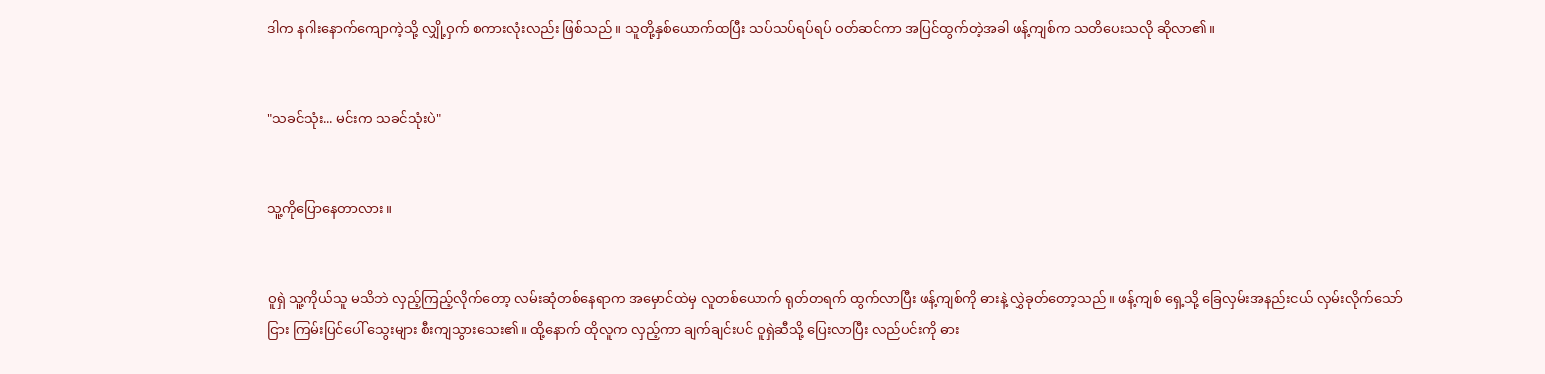ဒါက နဂါးနောက်ကျောကဲ့သို့ လျှို့ဝှက် စကားလုံးလည်း ဖြစ်သည်။ သူတို့နှစ်ယောက်ထပြီး သပ်သပ်ရပ်ရပ် ဝတ်ဆင်ကာ အပြင်ထွက်တဲ့အခါ ဖန့်ကျစ်က သတိပေးသလို ဆိုလာ၏။


"သခင်သုံး... မင်းက သခင်သုံးပဲ"


သူ့ကိုပြောနေတာလား။


ဝူရှဲ သူ့ကိုယ်သူ မသိဘဲ လှည့်ကြည့်လိုက်တော့ လမ်းဆုံတစ်နေရာက အမှောင်ထဲမှ လူတစ်ယောက် ရုတ်တရက် ထွက်လာပြီး ဖန့်ကျစ်ကို ဓားနဲ့ လွှဲခုတ်တော့သည်။ ဖန့်ကျစ် ရှေ့သို့ ခြေလှမ်းအနည်းငယ် လှမ်းလိုက်သော်ငြား ကြမ်းပြင်ပေါ် သွေးများ စီးကျသွားသေး၏။ ထို့နောက် ထိုလူက လှည့်ကာ ချက်ချင်းပင် ဝူရှဲဆီသို့ ပြေးလာပြီး လည်ပင်းကို ဓား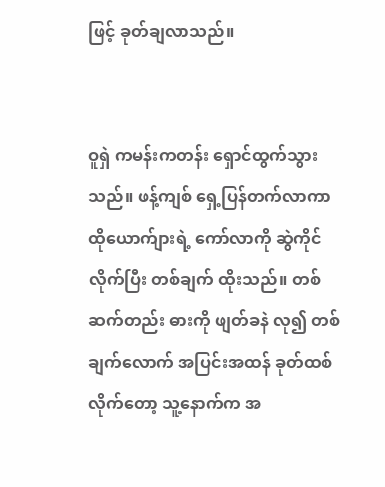ဖြင့် ခုတ်ချလာသည်။


ဝူရှဲ ကမန်းကတန်း ရှောင်ထွက်သွားသည်။ ဖန့်ကျစ် ရှေ့ပြန်တက်လာကာ ထိုယောက်ျားရဲ့ ကော်လာကို ဆွဲကိုင်လိုက်ပြီး တစ်ချက် ထိုးသည်။ တစ်ဆက်တည်း ဓားကို ဖျတ်ခနဲ လု၍ တစ်ချက်လောက် အပြင်းအထန် ခုတ်ထစ်လိုက်တော့ သူ့နောက်က အ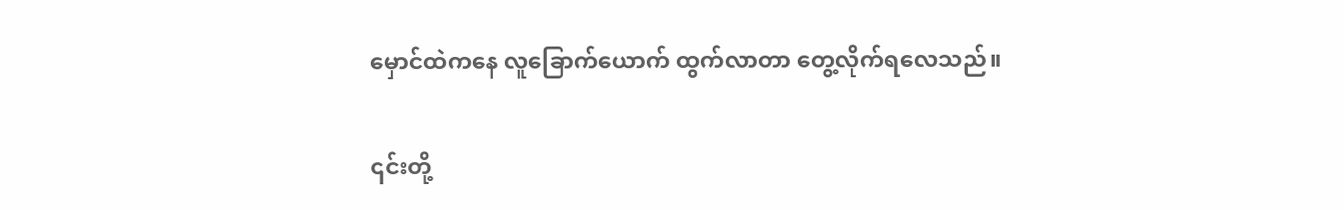မှောင်ထဲကနေ လူခြောက်ယောက် ထွက်လာတာ တွေ့လိုက်ရလေသည်။


၎င်းတို့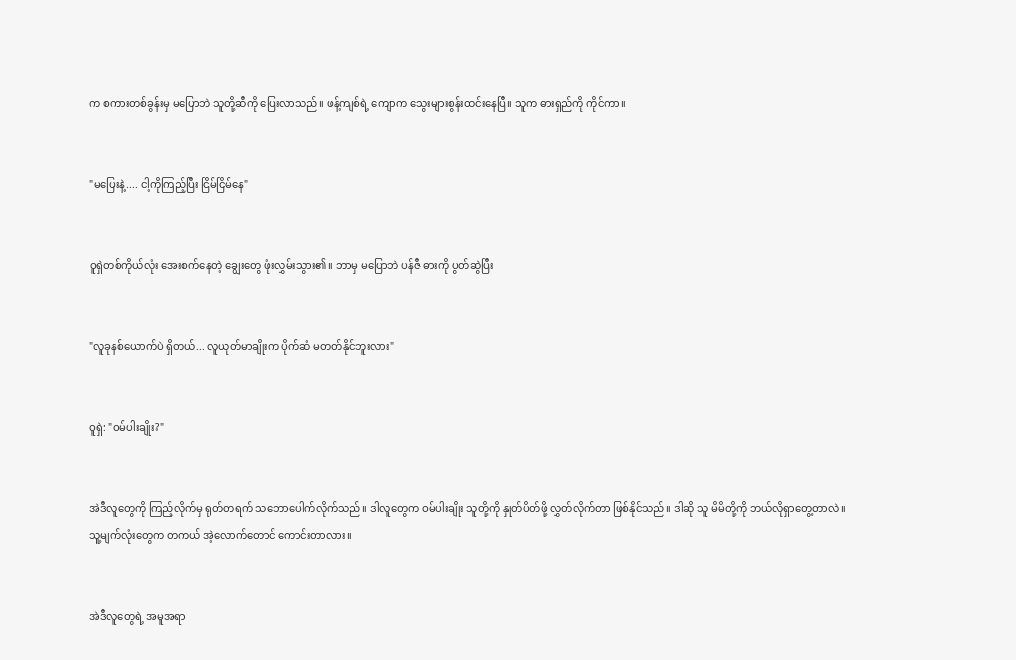က စကားတစ်ခွန်းမှ မပြောဘဲ သူတို့ဆီကို ပြေးလာသည်။ ဖန့်ကျစ်ရဲ့ ကျောက သွေးများစွန်းထင်းနေပြီ။ သူက ဓားရှည်ကို ကိုင်ကာ။


"မပြေးနဲ့.... ငါ့ကိုကြည့်ပြီး ငြိမ်ငြိမ်နေ"


ဝူရှဲတစ်ကိုယ်လုံး အေးစက်နေတဲ့ ချွေးတွေ ဖုံးလွှမ်းသွား၏။ ဘာမှ မပြောဘဲ ပန်ဇီ ဓားကို ပွတ်ဆွဲပြီး


"လူခုနစ်ယောက်ပဲ ရှိတယ်... လူယုတ်မာချိုးက ပိုက်ဆံ မတတ်နိုင်ဘူးလား"


ဝူရှဲ: "ဝမ်ပါးချိုး?"


အဲဒီလူတွေကို ကြည့်လိုက်မှ ရုတ်တရက် သဘောပေါက်လိုက်သည်။ ဒါလူတွေက ဝမ်ပါးချိုး သူတို့ကို နှုတ်ပိတ်ဖို့ လွှတ်လိုက်တာ ဖြစ်နိုင်သည်။ ဒါဆို သူ မိမိတို့ကို ဘယ်လိုရှာတွေ့တာလဲ။ သူ့မျက်လုံးတွေက တကယ် အဲ့လောက်တောင် ကောင်းတာလား။


အဲဒီလူတွေရဲ့ အမူအရာ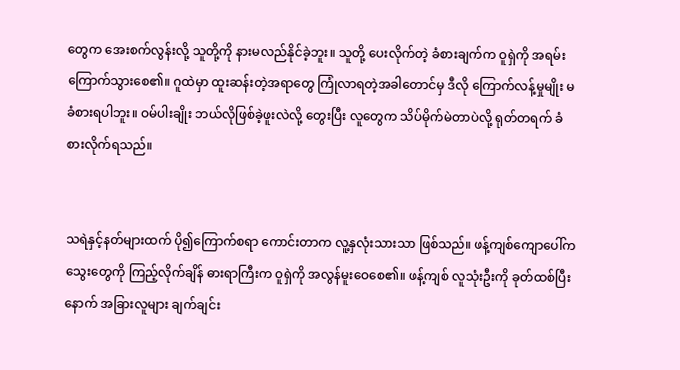တွေက အေးစက်လွန်းလို့ သူတို့ကို နားမလည်နိုင်ခဲ့ဘူး။ သူတို့ ပေးလိုက်တဲ့ ခံစားချက်က ဝူရှဲကို အရမ်းကြောက်သွားစေ၏။ ဂူထဲမှာ ထူးဆန်းတဲ့အရာတွေ ကြုံလာရတဲ့အခါတောင်မှ ဒီလို ကြောက်လန့်မှုမျိုး မခံစားရပါဘူး။ ဝမ်ပါးချိုး ဘယ်လိုဖြစ်ခဲ့ဖူးလဲလို့ တွေးပြီး လူတွေက သိပ်မိုက်မဲတာပဲလို့ ရုတ်တရက် ခံစားလိုက်ရသည်။


သရဲနှင့်နတ်များထက် ပို၍ကြောက်စရာ ကောင်းတာက လူ့နှလုံးသားသာ ဖြစ်သည်။ ဖန့်ကျစ်ကျောပေါ်က သွေးတွေကို ကြည့်လိုက်ချိန် ဓားရာကြီးက ဝူရှဲကို အလွန်မူးဝေစေ၏။ ဖန့်ကျစ် လူသုံးဦးကို ခုတ်ထစ်ပြီးနောက် အခြားလူများ ချက်ချင်း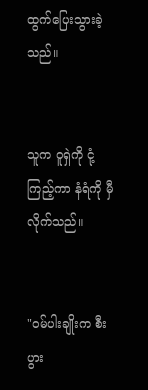ထွက်ပြေးသွားခဲ့သည်။


သူက ဝူရှဲကို ငုံ့ကြည့်ကာ နံရံကို မှီလိုက်သည်။


"ဝမ်ပါးချိုးက စီးပွား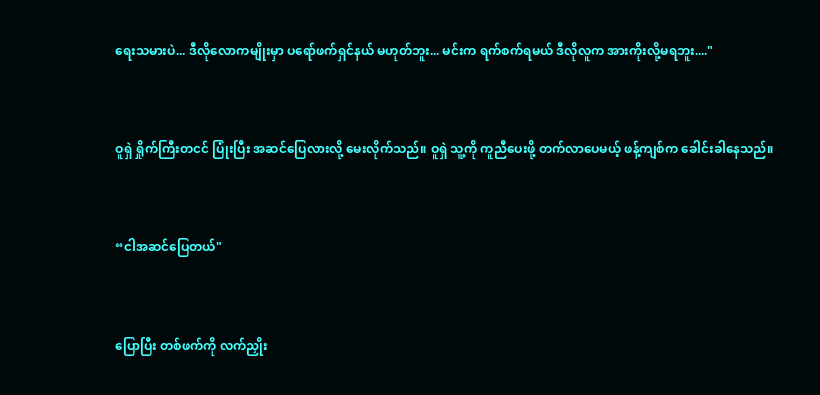ရေးသမားပဲ... ဒီလိုလောကမျိုးမှာ ပရော်ဖက်ရှင်နယ် မဟုတ်ဘူး... မင်းက ရက်စက်ရမယ် ဒီလိုလူက အားကိုးလို့မရဘူး...."


ဝူရှဲ ရှိုက်ကြီးတငင် ပြုံးပြီး အဆင်ပြေလားလို့ မေးလိုက်သည်။ ဝူရှဲ သူ့ကို ကူညီပေးဖို့ တက်လာပေမယ့် ဖန့်ကျစ်က ခေါင်းခါနေသည်။


“ငါအဆင်ပြေတယ်"


ပြောပြီး တစ်ဖက်ကို လက်ညှိုး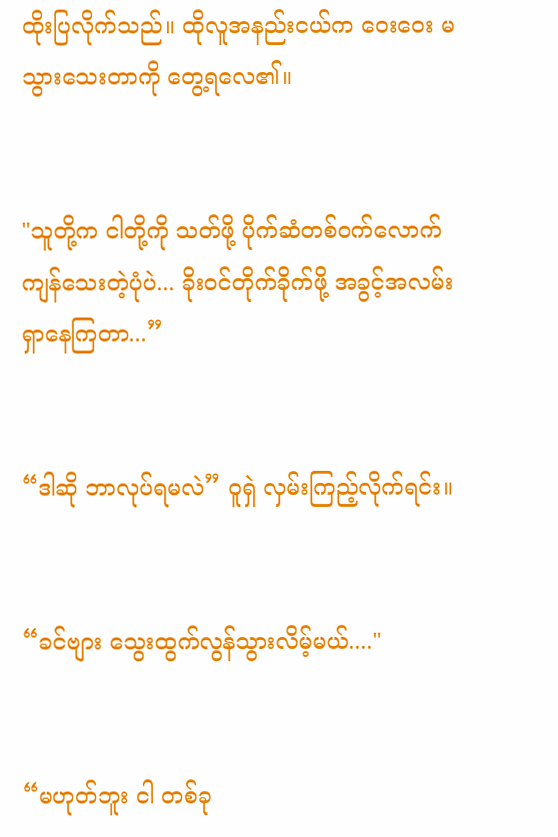ထိုးပြလိုက်သည်။ ထိုလူအနည်းငယ်က ဝေးဝေး မသွားသေးတာကို တွေ့ရလေ၏။


"သူတို့က ငါတို့ကို သတ်ဖို့ ပိုက်ဆံတစ်ဝက်လောက် ကျန်သေးတဲ့ပုံပဲ... ခိုးဝင်တိုက်ခိုက်ဖို့ အခွင့်အလမ်း ရှာနေကြတာ...”


“ဒါဆို ဘာလုပ်ရမလဲ” ဝူရှဲ လှမ်းကြည့်လိုက်ရင်း။


“ခင်ဗျား သွေးထွက်လွန်သွားလိမ့်မယ်...."


“မဟုတ်ဘူး ငါ တစ်ခု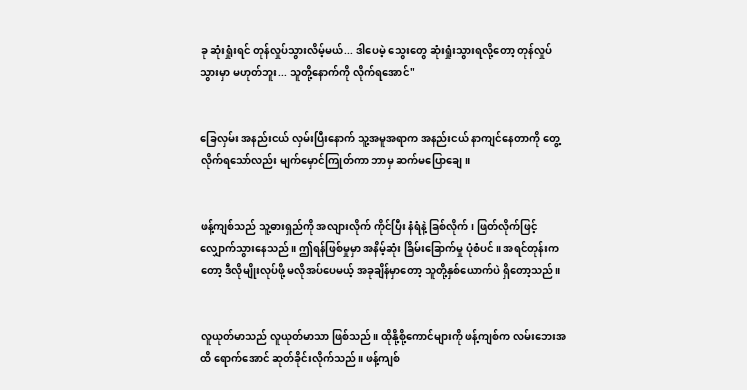ခု ဆုံးရှုံးရင် တုန်လှုပ်သွားလိမ့်မယ်... ဒါပေမဲ့ သွေးတွေ ဆုံးရှုံးသွားရလို့တော့ တုန်လှုပ်သွားမှာ မဟုတ်ဘူး... သူတို့နောက်ကို လိုက်ရအောင်"


ခြေလှမ်း အနည်းငယ် လှမ်းပြီးနောက် သူ့အမူအရာက အနည်းငယ် နာကျင်နေတာကို တွေ့လိုက်ရသော်လည်း မျက်မှောင်ကြုတ်ကာ ဘာမှ ဆက်မပြောချေ။


ဖန့်ကျစ်သည် သူ့ဓားရှည်ကို အလျားလိုက် ကိုင်ပြီး နံရံနဲ့ ခြစ်လိုက်၊ ဖြတ်လိုက်ဖြင့် လျှောက်သွားနေသည်။ ဤရန်ဖြစ်မှုမှာ အနိမ့်ဆုံး ခြိမ်းခြောက်မှု ပုံစံပင်။ အရင်တုန်းကတော့ ဒီလိုမျိုးလုပ်ဖို့ မလိုအပ်ပေမယ့် အခုချိန်မှာတော့ သူတို့နှစ်ယောက်ပဲ ရှိတော့သည်။


လူယုတ်မာသည် လူယုတ်မာသာ ဖြစ်သည်။ ထိုနို့စို့ကောင်များကို ဖန့်ကျစ်က လမ်းဘေးအထိ ရောက်အောင် ဆုတ်ခိုင်းလိုက်သည်။ ဖန့်ကျစ်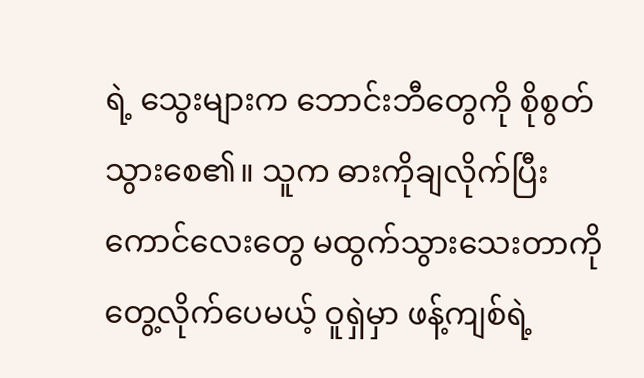ရဲ့ သွေးများက ဘောင်းဘီတွေကို စိုစွတ်သွားစေ၏။ သူက ဓားကိုချလိုက်ပြီး ကောင်လေးတွေ မထွက်သွားသေးတာကို တွေ့လိုက်ပေမယ့် ဝူရှဲမှာ ဖန့်ကျစ်ရဲ့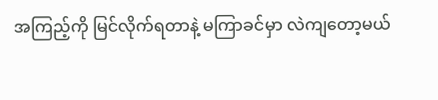အကြည့်ကို မြင်လိုက်ရတာနဲ့ မကြာခင်မှာ လဲကျတော့မယ်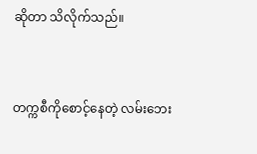ဆိုတာ သိလိုက်သည်။


တက္ကစီကိုစောင့်နေတဲ့ လမ်းဘေး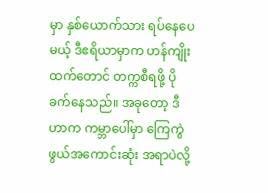မှာ နှစ်ယောက်သား ရပ်နေပေမယ့် ဒီဧရိယာမှာက ဟန်ကျိုးထက်တောင် တက္ကစီရဖို့ ပိုခက်နေသည်။ အခုတော့ ဒီဟာက ကမ္ဘာပေါ်မှာ ကြေကွဲဖွယ်အကောင်းဆုံး အရာပဲလို့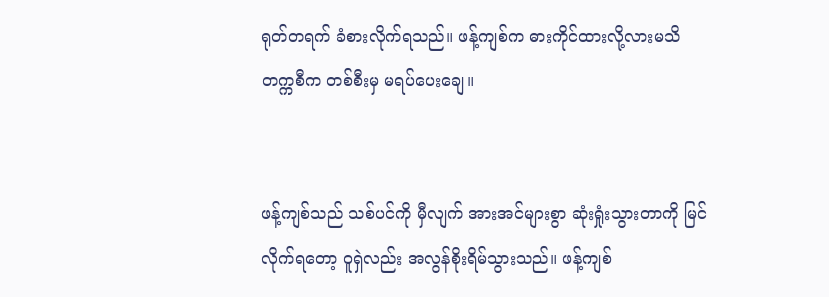ရုတ်တရက် ခံစားလိုက်ရသည်။ ဖန့်ကျစ်က ဓားကိုင်ထားလို့လားမသိ တက္ကစီက တစ်စီးမှ မရပ်ပေးချေ။


ဖန့်ကျစ်သည် သစ်ပင်ကို မှီလျက် အားအင်များစွာ ဆုံးရှုံးသွားတာကို မြင်လိုက်ရတော့ ဝူရှဲလည်း အလွန်စိုးရိမ်သွားသည်။ ဖန့်ကျစ်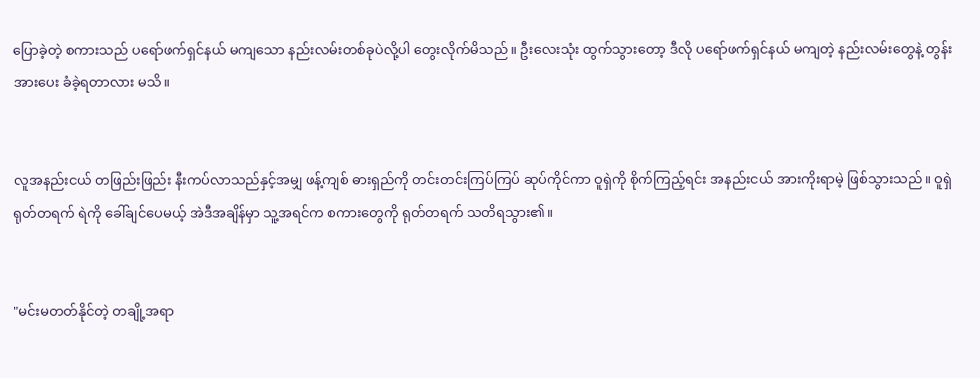ပြောခဲ့တဲ့ စကားသည် ပရော်ဖက်ရှင်နယ် မကျသော နည်းလမ်းတစ်ခုပဲလို့ပါ တွေးလိုက်မိသည်။ ဦးလေးသုံး ထွက်သွားတော့ ဒီလို ပရော်ဖက်ရှင်နယ် မကျတဲ့ နည်းလမ်းတွေနဲ့ တွန်းအားပေး ခံခဲ့ရတာလား မသိ။


လူအနည်းငယ် တဖြည်းဖြည်း နီးကပ်လာသည်နှင့်အမျှ ဖန့်ကျစ် ဓားရှည်ကို တင်းတင်းကြပ်ကြပ် ဆုပ်ကိုင်ကာ ဝူရှဲကို စိုက်ကြည့်ရင်း အနည်းငယ် အားကိုးရာမဲ့ ဖြစ်သွားသည်။ ဝူရှဲ ရုတ်တရက် ရဲကို ခေါ်ချင်ပေမယ့် အဲဒီအချိန်မှာ သူ့အရင်က စကားတွေကို ရုတ်တရက် သတိရသွား၏။


"မင်းမတတ်နိုင်တဲ့ တချို့အရာ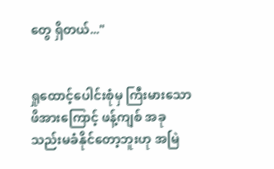တွေ ရှိတယ်..."


ရှုထောင့်ပေါင်းစုံမှ ကြီးမားသော ဖိအားကြောင့် ဖန့်ကျစ် အခု သည်းမခံနိုင်တော့ဘူးဟု အမြဲ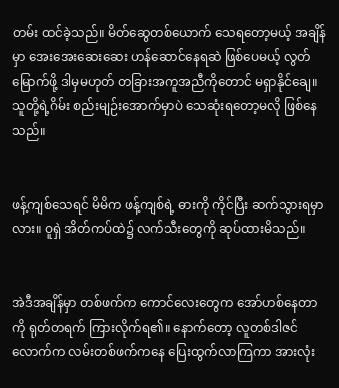တမ်း ထင်ခဲ့သည်။ မိတ်ဆွေတစ်ယောက် သေရတော့မယ့် အချိန်မှာ အေးအေးဆေးဆေး ဟန်ဆောင်နေရဆဲ ဖြစ်ပေမယ့် လွတ်မြောက်ဖို့ ဒါမှမဟုတ် တခြားအကူအညီကိုတောင် မရှာနိုင်ချေ။ သူတို့ရဲ့ဂိမ်း စည်းမျဉ်းအောက်မှာပဲ သေဆုံးရတော့မလို ဖြစ်နေသည်။


ဖန့်ကျစ်သေရင် မိမိက ဖန့်ကျစ်ရဲ့ ဓားကို ကိုင်ပြီး ဆက်သွားရမှာလား။ ဝူရှဲ အိတ်ကပ်ထဲ၌ လက်သီးတွေကို ဆုပ်ထားမိသည်။


အဲဒီအချိန်မှာ တစ်ဖက်က ကောင်လေးတွေက အော်ဟစ်နေတာကို ရုတ်တရက် ကြားလိုက်ရ၏။ နောက်တော့ လူတစ်ဒါဇင်လောက်က လမ်းတစ်ဖက်ကနေ ပြေးထွက်လာကြကာ အားလုံး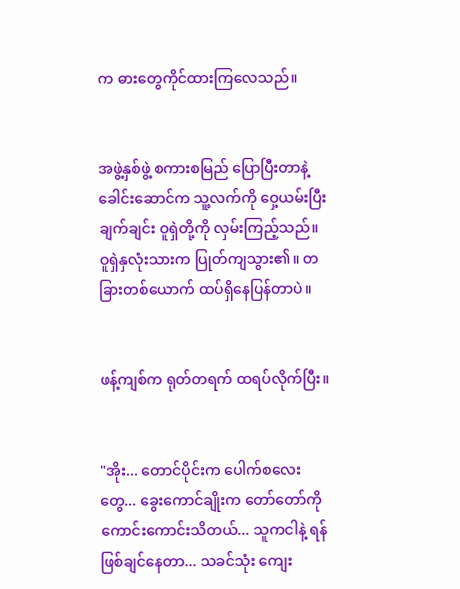က ဓားတွေကိုင်ထားကြလေသည်။


အဖွဲ့နှစ်ဖွဲ့ စကားစမြည် ပြောပြီးတာနဲ့ ခေါင်းဆောင်က သူ့လက်ကို ဝှေ့ယမ်းပြီး ချက်ချင်း ဝူရှဲတို့ကို လှမ်းကြည့်သည်။ ဝူရှဲနှလုံးသားက ပြုတ်ကျသွား၏။ တခြားတစ်ယောက် ထပ်ရှိနေပြန်တာပဲ။


ဖန့်ကျစ်က ရုတ်တရက် ထရပ်လိုက်ပြီး။


"အိုး... တောင်ပိုင်းက ပေါက်စလေးတွေ... ခွေးကောင်ချိုးက တော်တော်ကို ကောင်းကောင်းသိတယ်... သူကငါနဲ့ ရန်ဖြစ်ချင်နေတာ... သခင်သုံး ကျေး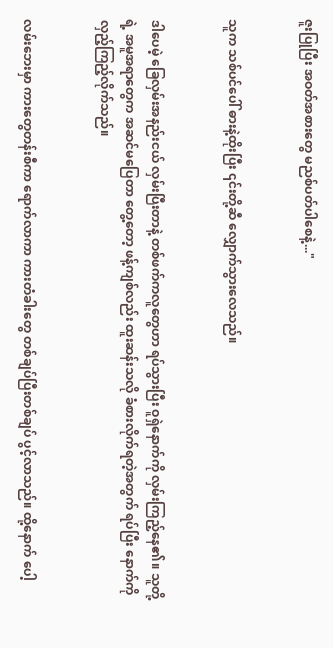ဇူးပြုပြီး အဝတ်အစားတွေ မညစ်ပတ်ပါစေနဲ့..."


သူက သစ်ပင်ပေါ် ဓားနဲ့ထိုးပြီး ၎င်းတို့ဆီ လျှောက်သွားလေသည်။


ဒါပေမဲ့ ခြေလှမ်းအနည်းငယ် လှမ်းပြီးတာနဲ့ တစ်ဖက်ကလူတွေဟာ ရပ်သွားပြီး ဝူရှဲနောက်ကို လှမ်းကြည့်နေ၏။ သူတို့ရဲ့ အမူအရာတွေက အဆင်မပြေတာ တွေ့တော့ ဖန့်ကျစ်လည်း ထူးဆန်းသလို ခံစားလိုက်ရတဲ့အတွက် ရပ်ပြီး နောက်ကို လှည့်ကြည့်လိုက်သည်။


လမ်းဘေးမှာ ကားတွေတန်းစီကာ ရောက်လာကာ ကားတံခါးတွေ တစ်ချပ်ပြီးတစ်ချပ် ပွင့်လာသည်။ ထို့နောက် ပေါ့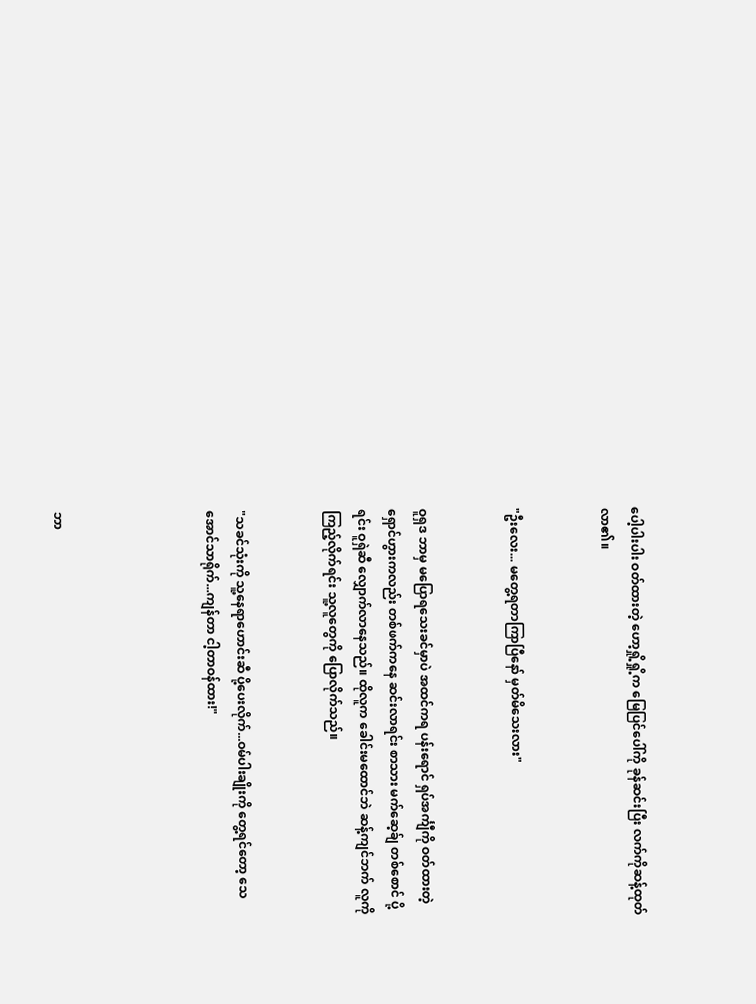ပေါ့ပါးပါး ဝတ်ထားတဲ့ ဟော့ရှို့ရှို့က မြေပြင်ပေါ်ကို ခုန်ဆင်းပြီး လက်ကိုဆန့်ထုတ်လာ၏။


"ဦးလေး... မတွေ့ရတာကြာပြီနော် မှတ်မိသေးလား"


ဝူရှဒ ဘာမှ မပြောရသေးခင်မှာပဲ အထင်ကရ ပန်းရောင် ရှပ်အင်္ကျီကို ဝတ်ထားတဲ့ ရှောင်ဟွားကလည်း တစ်ဖက်ကနေ ဆင်းလာရင်း စာသား မက်ဆေ့ခ်ျ တစ်စောင် ပို့ရင်း ဝူရှဲဆီ လျှောက်လာနေသည်။ ထိုလူက ခေါင်းမထောင်ဘဲ ဆန့်ကျင်ဘက် လူကို ကြည့်လိုက်ရင်း သူ့လူတွေကို ပြောလိုက်သည်။


"သခင်သုံးကို သူ့နေရာဟောင်းဆီ ပို့ပေးလိုက်...ဝမ်ပါးချိုးကို တွေ့ရင်တော့ သေအောင်သာရိုက်...ကျန်တာ ငါ့တာဝန်ထား!"




ဘာ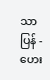သာပြန် - ဟေး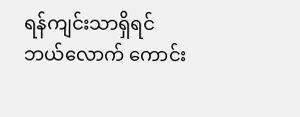ရန်ကျင်းသာရှိရင် ဘယ်လောက် ကောင်း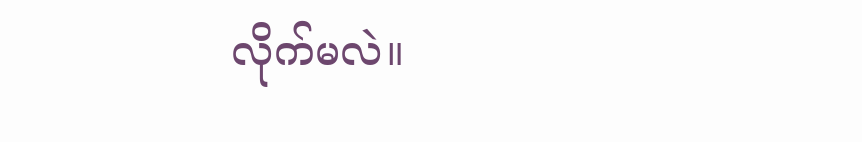လိုက်မလဲ။